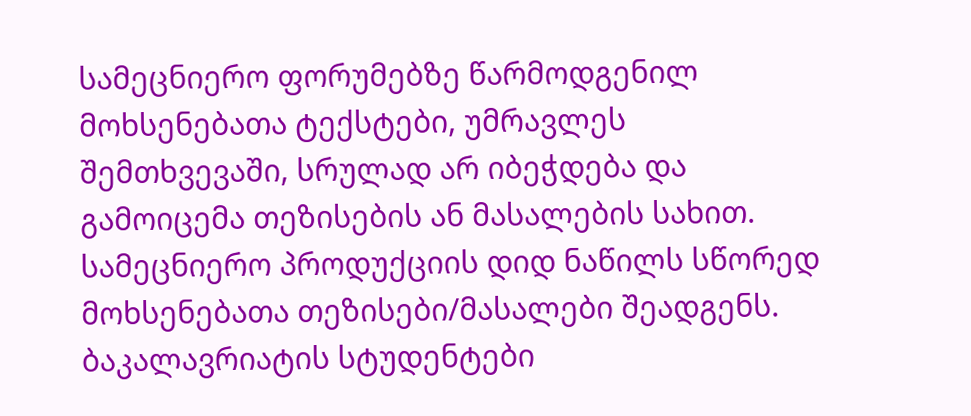სამეცნიერო ფორუმებზე წარმოდგენილ მოხსენებათა ტექსტები, უმრავლეს შემთხვევაში, სრულად არ იბეჭდება და გამოიცემა თეზისების ან მასალების სახით. სამეცნიერო პროდუქციის დიდ ნაწილს სწორედ მოხსენებათა თეზისები/მასალები შეადგენს.
ბაკალავრიატის სტუდენტები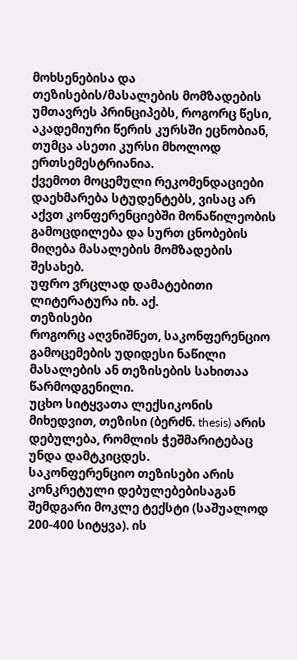მოხსენებისა და თეზისების/მასალების მომზადების უმთავრეს პრინციპებს, როგორც წესი, აკადემიური წერის კურსში ეცნობიან, თუმცა ასეთი კურსი მხოლოდ ერთსემესტრიანია.
ქვემოთ მოცემული რეკომენდაციები დაეხმარება სტუდენტებს, ვისაც არ აქვთ კონფერენციებში მონაწილეობის გამოცდილება და სურთ ცნობების მიღება მასალების მომზადების შესახებ.
უფრო ვრცლად დამატებითი ლიტერატურა იხ. აქ.
თეზისები
როგორც აღვნიშნეთ, საკონფერენციო გამოცემების უდიდესი ნაწილი მასალების ან თეზისების სახითაა წარმოდგენილი.
უცხო სიტყვათა ლექსიკონის მიხედვით, თეზისი (ბერძნ. thesis) არის დებულება, რომლის ჭეშმარიტებაც უნდა დამტკიცდეს.
საკონფერენციო თეზისები არის კონკრეტული დებულებებისაგან შემდგარი მოკლე ტექსტი (საშუალოდ 200-400 სიტყვა). ის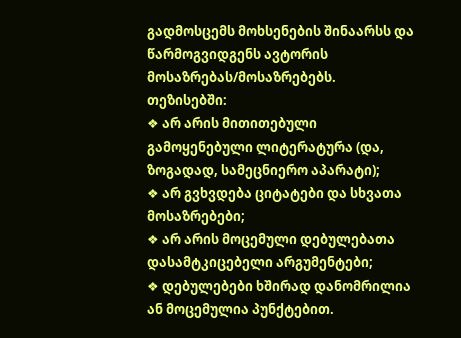გადმოსცემს მოხსენების შინაარსს და წარმოგვიდგენს ავტორის მოსაზრებას/მოსაზრებებს.
თეზისებში:
❖ არ არის მითითებული გამოყენებული ლიტერატურა (და, ზოგადად, სამეცნიერო აპარატი);
❖ არ გვხვდება ციტატები და სხვათა მოსაზრებები;
❖ არ არის მოცემული დებულებათა დასამტკიცებელი არგუმენტები;
❖ დებულებები ხშირად დანომრილია ან მოცემულია პუნქტებით.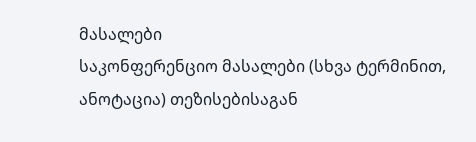მასალები
საკონფერენციო მასალები (სხვა ტერმინით, ანოტაცია) თეზისებისაგან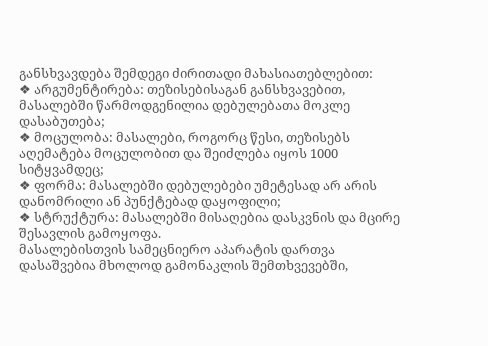განსხვავდება შემდეგი ძირითადი მახასიათებლებით:
❖ არგუმენტირება: თეზისებისაგან განსხვავებით, მასალებში წარმოდგენილია დებულებათა მოკლე დასაბუთება;
❖ მოცულობა: მასალები, როგორც წესი, თეზისებს აღემატება მოცულობით და შეიძლება იყოს 1000 სიტყვამდეც;
❖ ფორმა: მასალებში დებულებები უმეტესად არ არის დანომრილი ან პუნქტებად დაყოფილი;
❖ სტრუქტურა: მასალებში მისაღებია დასკვნის და მცირე შესავლის გამოყოფა.
მასალებისთვის სამეცნიერო აპარატის დართვა დასაშვებია მხოლოდ გამონაკლის შემთხვევებში,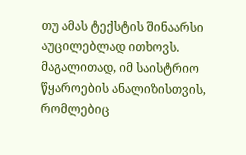თუ ამას ტექსტის შინაარსი აუცილებლად ითხოვს. მაგალითად, იმ საისტრიო წყაროების ანალიზისთვის, რომლებიც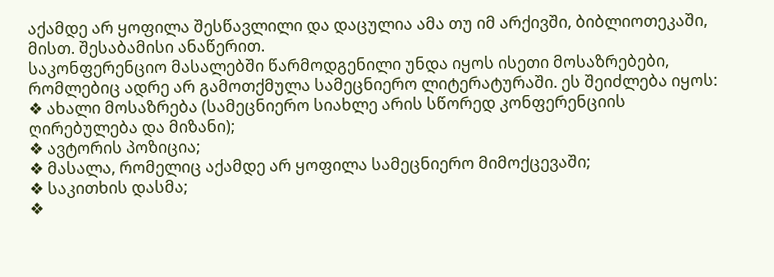აქამდე არ ყოფილა შესწავლილი და დაცულია ამა თუ იმ არქივში, ბიბლიოთეკაში, მისთ. შესაბამისი ანაწერით.
საკონფერენციო მასალებში წარმოდგენილი უნდა იყოს ისეთი მოსაზრებები, რომლებიც ადრე არ გამოთქმულა სამეცნიერო ლიტერატურაში. ეს შეიძლება იყოს:
❖ ახალი მოსაზრება (სამეცნიერო სიახლე არის სწორედ კონფერენციის ღირებულება და მიზანი);
❖ ავტორის პოზიცია;
❖ მასალა, რომელიც აქამდე არ ყოფილა სამეცნიერო მიმოქცევაში;
❖ საკითხის დასმა;
❖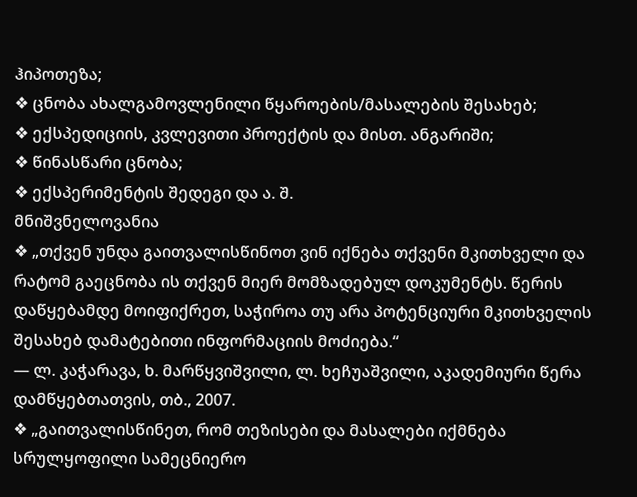ჰიპოთეზა;
❖ ცნობა ახალგამოვლენილი წყაროების/მასალების შესახებ;
❖ ექსპედიციის, კვლევითი პროექტის და მისთ. ანგარიში;
❖ წინასწარი ცნობა;
❖ ექსპერიმენტის შედეგი და ა. შ.
მნიშვნელოვანია
❖ „თქვენ უნდა გაითვალისწინოთ ვინ იქნება თქვენი მკითხველი და რატომ გაეცნობა ის თქვენ მიერ მომზადებულ დოკუმენტს. წერის დაწყებამდე მოიფიქრეთ, საჭიროა თუ არა პოტენციური მკითხველის შესახებ დამატებითი ინფორმაციის მოძიება.“
— ლ. კაჭარავა, ხ. მარწყვიშვილი, ლ. ხეჩუაშვილი, აკადემიური წერა დამწყებთათვის, თბ., 2007.
❖ „გაითვალისწინეთ, რომ თეზისები და მასალები იქმნება სრულყოფილი სამეცნიერო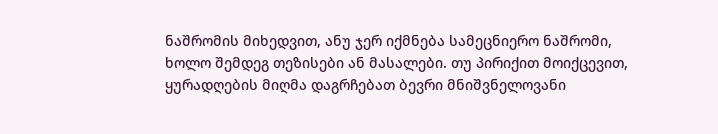ნაშრომის მიხედვით, ანუ ჯერ იქმნება სამეცნიერო ნაშრომი, ხოლო შემდეგ თეზისები ან მასალები. თუ პირიქით მოიქცევით, ყურადღების მიღმა დაგრჩებათ ბევრი მნიშვნელოვანი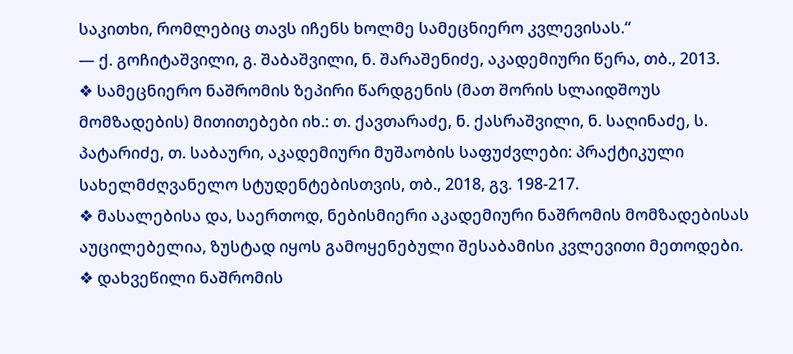საკითხი, რომლებიც თავს იჩენს ხოლმე სამეცნიერო კვლევისას.“
— ქ. გოჩიტაშვილი, გ. შაბაშვილი, ნ. შარაშენიძე, აკადემიური წერა, თბ., 2013.
❖ სამეცნიერო ნაშრომის ზეპირი წარდგენის (მათ შორის სლაიდშოუს მომზადების) მითითებები იხ.: თ. ქავთარაძე, ნ. ქასრაშვილი, ნ. საღინაძე, ს. პატარიძე, თ. საბაური, აკადემიური მუშაობის საფუძვლები: პრაქტიკული სახელმძღვანელო სტუდენტებისთვის, თბ., 2018, გვ. 198-217.
❖ მასალებისა და, საერთოდ, ნებისმიერი აკადემიური ნაშრომის მომზადებისას აუცილებელია, ზუსტად იყოს გამოყენებული შესაბამისი კვლევითი მეთოდები.
❖ დახვეწილი ნაშრომის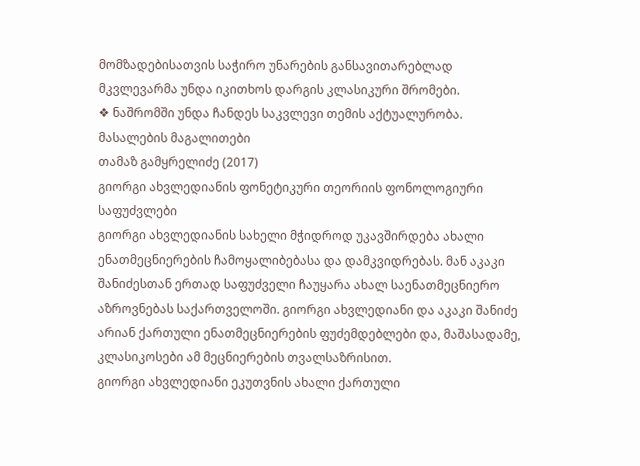მომზადებისათვის საჭირო უნარების განსავითარებლად მკვლევარმა უნდა იკითხოს დარგის კლასიკური შრომები.
❖ ნაშრომში უნდა ჩანდეს საკვლევი თემის აქტუალურობა.
მასალების მაგალითები
თამაზ გამყრელიძე (2017)
გიორგი ახვლედიანის ფონეტიკური თეორიის ფონოლოგიური საფუძვლები
გიორგი ახვლედიანის სახელი მჭიდროდ უკავშირდება ახალი ენათმეცნიერების ჩამოყალიბებასა და დამკვიდრებას. მან აკაკი შანიძესთან ერთად საფუძველი ჩაუყარა ახალ საენათმეცნიერო აზროვნებას საქართველოში. გიორგი ახვლედიანი და აკაკი შანიძე არიან ქართული ენათმეცნიერების ფუძემდებლები და, მაშასადამე, კლასიკოსები ამ მეცნიერების თვალსაზრისით.
გიორგი ახვლედიანი ეკუთვნის ახალი ქართული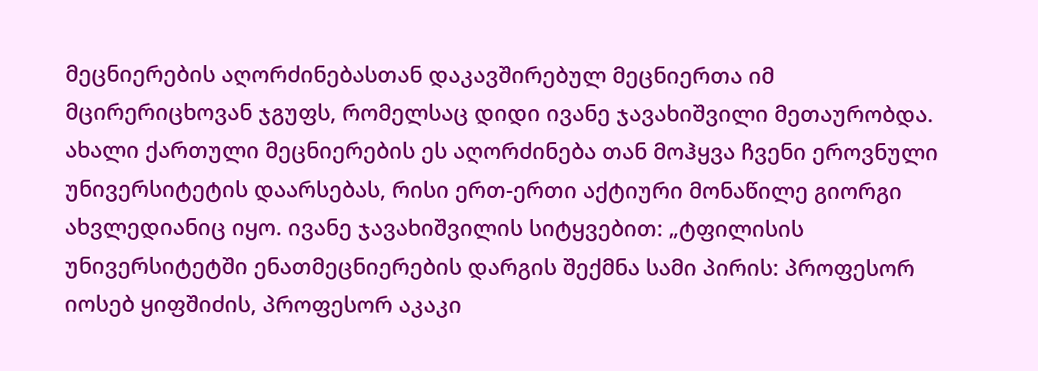მეცნიერების აღორძინებასთან დაკავშირებულ მეცნიერთა იმ მცირერიცხოვან ჯგუფს, რომელსაც დიდი ივანე ჯავახიშვილი მეთაურობდა. ახალი ქართული მეცნიერების ეს აღორძინება თან მოჰყვა ჩვენი ეროვნული უნივერსიტეტის დაარსებას, რისი ერთ-ერთი აქტიური მონაწილე გიორგი ახვლედიანიც იყო. ივანე ჯავახიშვილის სიტყვებით: „ტფილისის უნივერსიტეტში ენათმეცნიერების დარგის შექმნა სამი პირის: პროფესორ იოსებ ყიფშიძის, პროფესორ აკაკი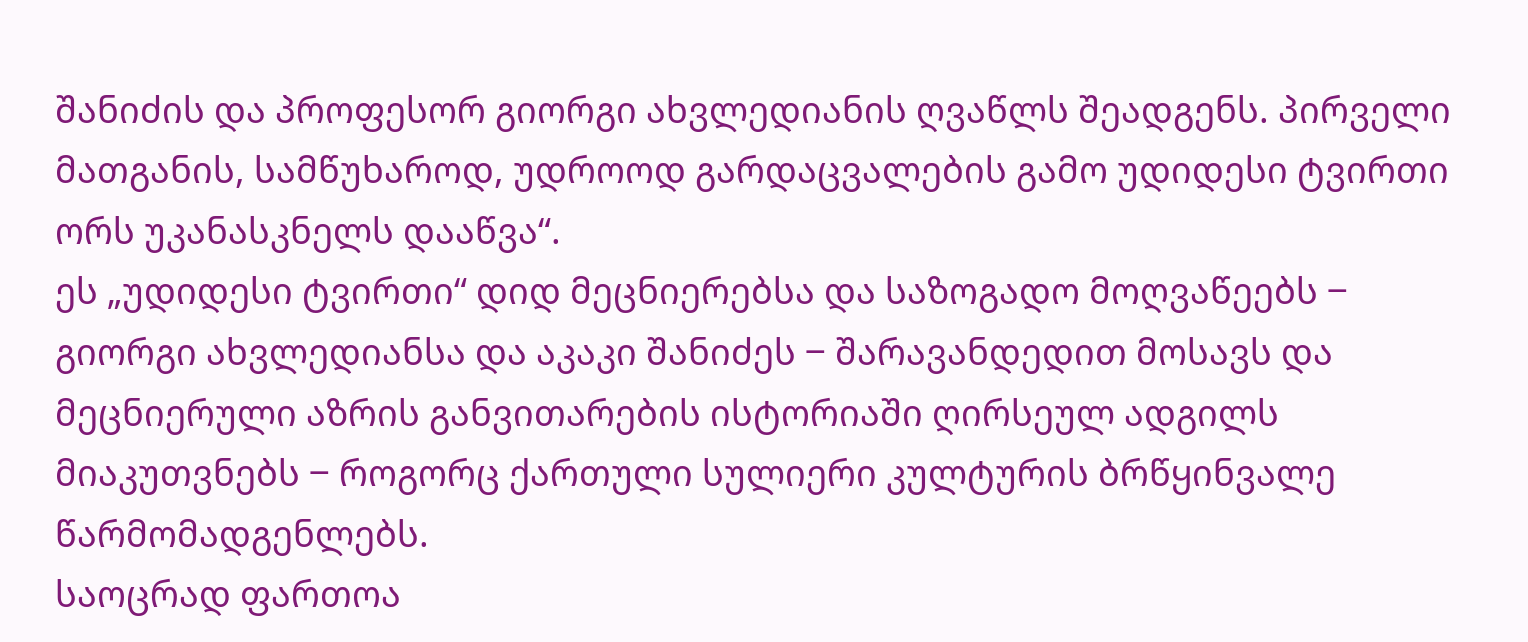შანიძის და პროფესორ გიორგი ახვლედიანის ღვაწლს შეადგენს. პირველი მათგანის, სამწუხაროდ, უდროოდ გარდაცვალების გამო უდიდესი ტვირთი ორს უკანასკნელს დააწვა“.
ეს „უდიდესი ტვირთი“ დიდ მეცნიერებსა და საზოგადო მოღვაწეებს ‒ გიორგი ახვლედიანსა და აკაკი შანიძეს ‒ შარავანდედით მოსავს და მეცნიერული აზრის განვითარების ისტორიაში ღირსეულ ადგილს მიაკუთვნებს ‒ როგორც ქართული სულიერი კულტურის ბრწყინვალე წარმომადგენლებს.
საოცრად ფართოა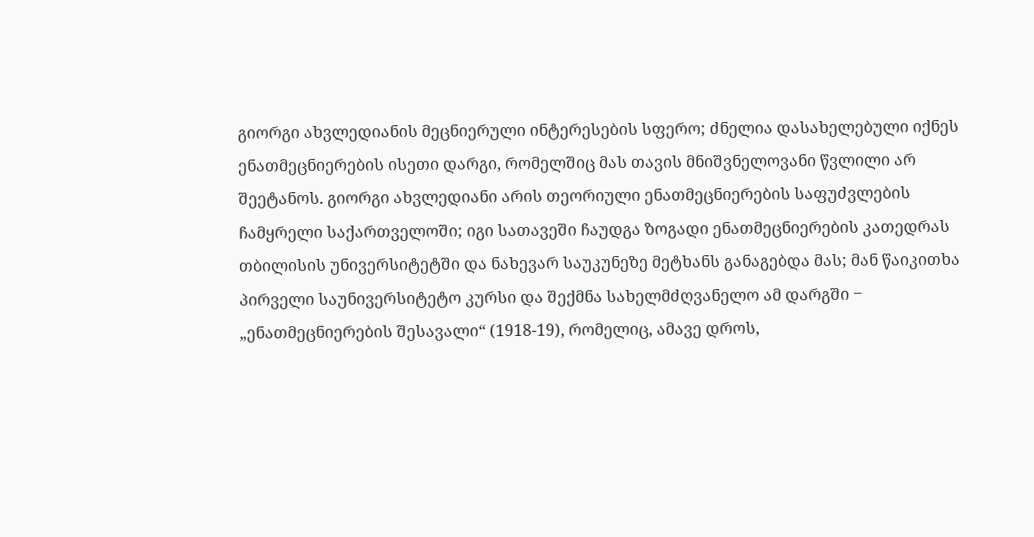გიორგი ახვლედიანის მეცნიერული ინტერესების სფერო; ძნელია დასახელებული იქნეს ენათმეცნიერების ისეთი დარგი, რომელშიც მას თავის მნიშვნელოვანი წვლილი არ შეეტანოს. გიორგი ახვლედიანი არის თეორიული ენათმეცნიერების საფუძვლების ჩამყრელი საქართველოში; იგი სათავეში ჩაუდგა ზოგადი ენათმეცნიერების კათედრას თბილისის უნივერსიტეტში და ნახევარ საუკუნეზე მეტხანს განაგებდა მას; მან წაიკითხა პირველი საუნივერსიტეტო კურსი და შექმნა სახელმძღვანელო ამ დარგში ‒ „ენათმეცნიერების შესავალი“ (1918-19), რომელიც, ამავე დროს,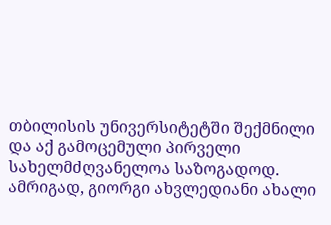თბილისის უნივერსიტეტში შექმნილი და აქ გამოცემული პირველი სახელმძღვანელოა საზოგადოდ.
ამრიგად, გიორგი ახვლედიანი ახალი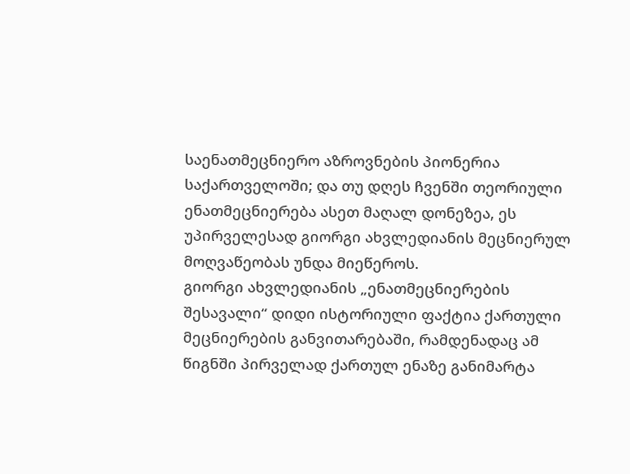საენათმეცნიერო აზროვნების პიონერია საქართველოში; და თუ დღეს ჩვენში თეორიული ენათმეცნიერება ასეთ მაღალ დონეზეა, ეს უპირველესად გიორგი ახვლედიანის მეცნიერულ მოღვაწეობას უნდა მიეწეროს.
გიორგი ახვლედიანის „ენათმეცნიერების შესავალი“ დიდი ისტორიული ფაქტია ქართული მეცნიერების განვითარებაში, რამდენადაც ამ წიგნში პირველად ქართულ ენაზე განიმარტა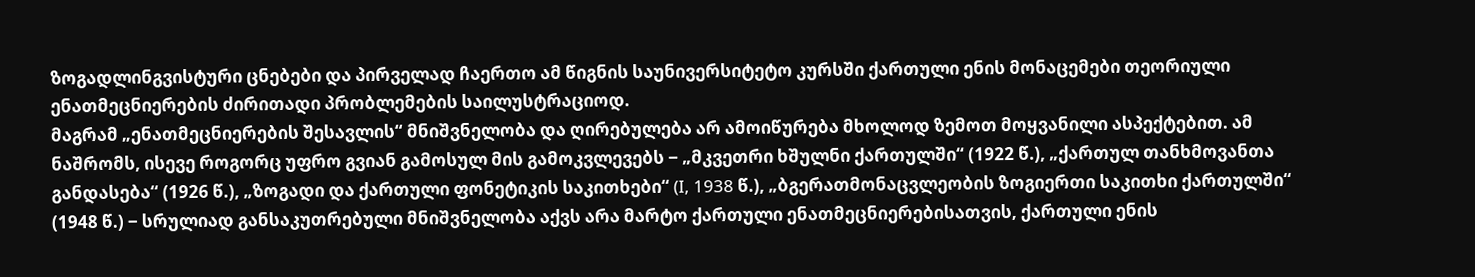ზოგადლინგვისტური ცნებები და პირველად ჩაერთო ამ წიგნის საუნივერსიტეტო კურსში ქართული ენის მონაცემები თეორიული ენათმეცნიერების ძირითადი პრობლემების საილუსტრაციოდ.
მაგრამ „ენათმეცნიერების შესავლის“ მნიშვნელობა და ღირებულება არ ამოიწურება მხოლოდ ზემოთ მოყვანილი ასპექტებით. ამ ნაშრომს, ისევე როგორც უფრო გვიან გამოსულ მის გამოკვლევებს ‒ „მკვეთრი ხშულნი ქართულში“ (1922 წ.), „ქართულ თანხმოვანთა განდასება“ (1926 წ.), „ზოგადი და ქართული ფონეტიკის საკითხები“ (I, 1938 წ.), „ბგერათმონაცვლეობის ზოგიერთი საკითხი ქართულში“ (1948 წ.) ‒ სრულიად განსაკუთრებული მნიშვნელობა აქვს არა მარტო ქართული ენათმეცნიერებისათვის, ქართული ენის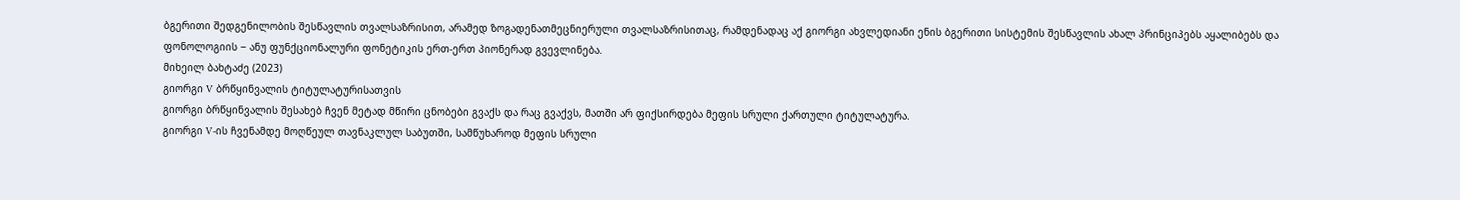ბგერითი შედგენილობის შესწავლის თვალსაზრისით, არამედ ზოგადენათმეცნიერული თვალსაზრისითაც, რამდენადაც აქ გიორგი ახვლედიანი ენის ბგერითი სისტემის შესწავლის ახალ პრინციპებს აყალიბებს და ფონოლოგიის ‒ ანუ ფუნქციონალური ფონეტიკის ერთ-ერთ პიონერად გვევლინება.
მიხეილ ბახტაძე (2023)
გიორგი V ბრწყინვალის ტიტულატურისათვის
გიორგი ბრწყინვალის შესახებ ჩვენ მეტად მწირი ცნობები გვაქს და რაც გვაქვს, მათში არ ფიქსირდება მეფის სრული ქართული ტიტულატურა.
გიორგი V-ის ჩვენამდე მოღწეულ თავნაკლულ საბუთში, სამწუხაროდ მეფის სრული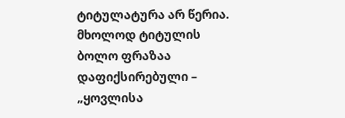ტიტულატურა არ წერია. მხოლოდ ტიტულის ბოლო ფრაზაა დაფიქსირებული – „ყოვლისა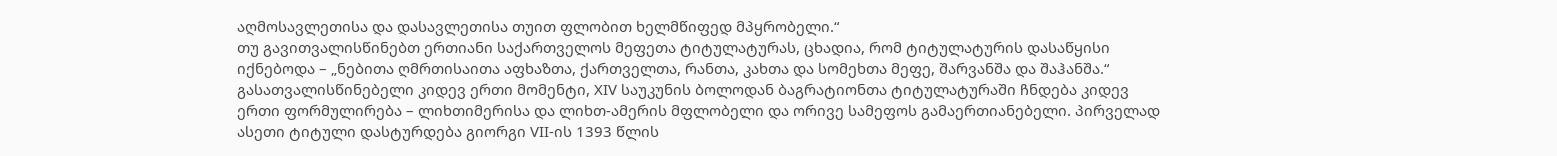აღმოსავლეთისა და დასავლეთისა თუით ფლობით ხელმწიფედ მპყრობელი.“
თუ გავითვალისწინებთ ერთიანი საქართველოს მეფეთა ტიტულატურას, ცხადია, რომ ტიტულატურის დასაწყისი იქნებოდა – „ნებითა ღმრთისაითა აფხაზთა, ქართველთა, რანთა, კახთა და სომეხთა მეფე, შარვანშა და შაჰანშა.“
გასათვალისწინებელი კიდევ ერთი მომენტი, XIV საუკუნის ბოლოდან ბაგრატიონთა ტიტულატურაში ჩნდება კიდევ ერთი ფორმულირება – ლიხთიმერისა და ლიხთ-ამერის მფლობელი და ორივე სამეფოს გამაერთიანებელი. პირველად ასეთი ტიტული დასტურდება გიორგი VII-ის 1393 წლის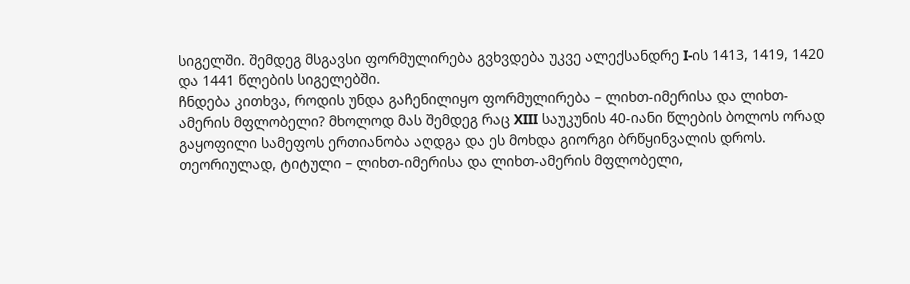სიგელში. შემდეგ მსგავსი ფორმულირება გვხვდება უკვე ალექსანდრე I-ის 1413, 1419, 1420 და 1441 წლების სიგელებში.
ჩნდება კითხვა, როდის უნდა გაჩენილიყო ფორმულირება – ლიხთ-იმერისა და ლიხთ-ამერის მფლობელი? მხოლოდ მას შემდეგ რაც XIII საუკუნის 40-იანი წლების ბოლოს ორად გაყოფილი სამეფოს ერთიანობა აღდგა და ეს მოხდა გიორგი ბრწყინვალის დროს.
თეორიულად, ტიტული – ლიხთ-იმერისა და ლიხთ-ამერის მფლობელი,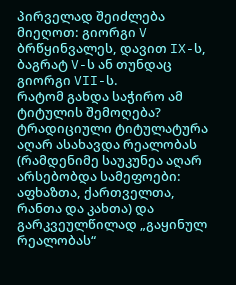პირველად შეიძლება მიეღოთ: გიორგი V ბრწყინვალეს, დავით IX-ს, ბაგრატ V-ს ან თუნდაც გიორგი VII-ს.
რატომ გახდა საჭირო ამ ტიტულის შემოღება? ტრადიციული ტიტულატურა აღარ ასახავდა რეალობას (რამდენიმე საუკუნეა აღარ არსებობდა სამეფოები: აფხაზთა, ქართველთა, რანთა და კახთა) და გარკვეულწილად „გაყინულ რეალობას“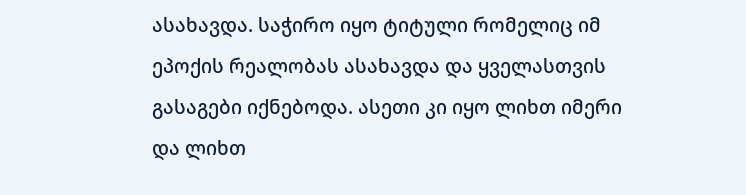ასახავდა. საჭირო იყო ტიტული რომელიც იმ ეპოქის რეალობას ასახავდა და ყველასთვის გასაგები იქნებოდა. ასეთი კი იყო ლიხთ იმერი და ლიხთ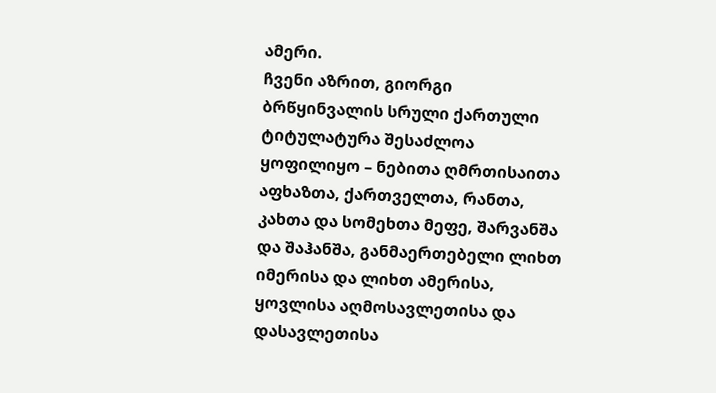ამერი.
ჩვენი აზრით, გიორგი ბრწყინვალის სრული ქართული ტიტულატურა შესაძლოა ყოფილიყო – ნებითა ღმრთისაითა აფხაზთა, ქართველთა, რანთა, კახთა და სომეხთა მეფე, შარვანშა და შაჰანშა, განმაერთებელი ლიხთ იმერისა და ლიხთ ამერისა, ყოვლისა აღმოსავლეთისა და დასავლეთისა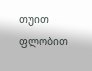თუით ფლობით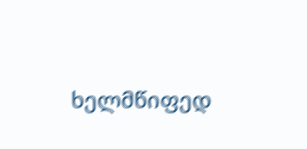ხელმწიფედ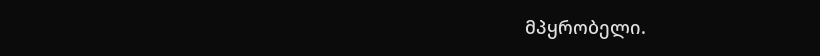მპყრობელი.